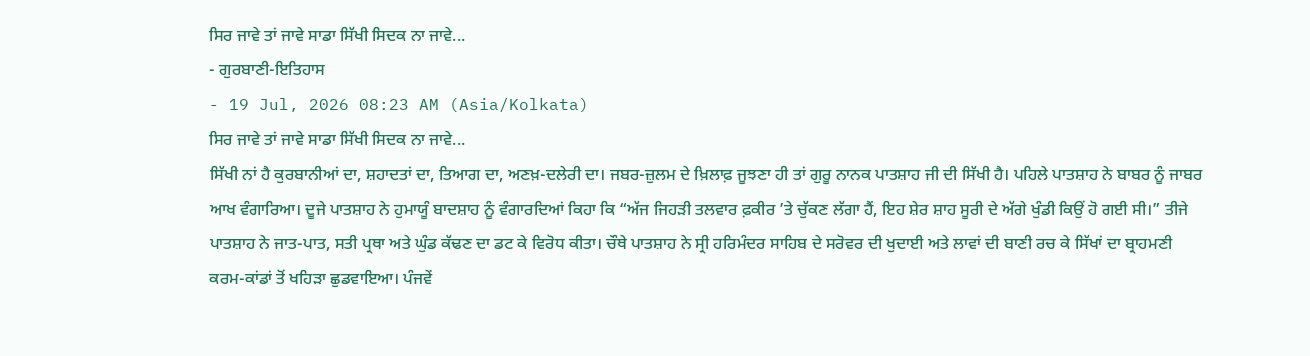ਸਿਰ ਜਾਵੇ ਤਾਂ ਜਾਵੇ ਸਾਡਾ ਸਿੱਖੀ ਸਿਦਕ ਨਾ ਜਾਵੇ...
- ਗੁਰਬਾਣੀ-ਇਤਿਹਾਸ
- 19 Jul, 2026 08:23 AM (Asia/Kolkata)
ਸਿਰ ਜਾਵੇ ਤਾਂ ਜਾਵੇ ਸਾਡਾ ਸਿੱਖੀ ਸਿਦਕ ਨਾ ਜਾਵੇ...
ਸਿੱਖੀ ਨਾਂ ਹੈ ਕੁਰਬਾਨੀਆਂ ਦਾ, ਸ਼ਹਾਦਤਾਂ ਦਾ, ਤਿਆਗ ਦਾ, ਅਣਖ਼-ਦਲੇਰੀ ਦਾ। ਜਬਰ-ਜ਼ੁਲਮ ਦੇ ਖ਼ਿਲਾਫ਼ ਜੂਝਣਾ ਹੀ ਤਾਂ ਗੁਰੂ ਨਾਨਕ ਪਾਤਸ਼ਾਹ ਜੀ ਦੀ ਸਿੱਖੀ ਹੈ। ਪਹਿਲੇ ਪਾਤਸ਼ਾਹ ਨੇ ਬਾਬਰ ਨੂੰ ਜਾਬਰ ਆਖ ਵੰਗਾਰਿਆ। ਦੂਜੇ ਪਾਤਸ਼ਾਹ ਨੇ ਹੁਮਾਯੂੰ ਬਾਦਸ਼ਾਹ ਨੂੰ ਵੰਗਾਰਦਿਆਂ ਕਿਹਾ ਕਿ “ਅੱਜ ਜਿਹੜੀ ਤਲਵਾਰ ਫ਼ਕੀਰ ’ਤੇ ਚੁੱਕਣ ਲੱਗਾ ਹੈਂ, ਇਹ ਸ਼ੇਰ ਸ਼ਾਹ ਸੂਰੀ ਦੇ ਅੱਗੇ ਖੁੰਡੀ ਕਿਉਂ ਹੋ ਗਈ ਸੀ।” ਤੀਜੇ ਪਾਤਸ਼ਾਹ ਨੇ ਜਾਤ-ਪਾਤ, ਸਤੀ ਪ੍ਰਥਾ ਅਤੇ ਘੁੰਡ ਕੱਢਣ ਦਾ ਡਟ ਕੇ ਵਿਰੋਧ ਕੀਤਾ। ਚੌਥੇ ਪਾਤਸ਼ਾਹ ਨੇ ਸ੍ਰੀ ਹਰਿਮੰਦਰ ਸਾਹਿਬ ਦੇ ਸਰੋਵਰ ਦੀ ਖੁਦਾਈ ਅਤੇ ਲਾਵਾਂ ਦੀ ਬਾਣੀ ਰਚ ਕੇ ਸਿੱਖਾਂ ਦਾ ਬ੍ਰਾਹਮਣੀ ਕਰਮ-ਕਾਂਡਾਂ ਤੋਂ ਖਹਿੜਾ ਛੁਡਵਾਇਆ। ਪੰਜਵੇਂ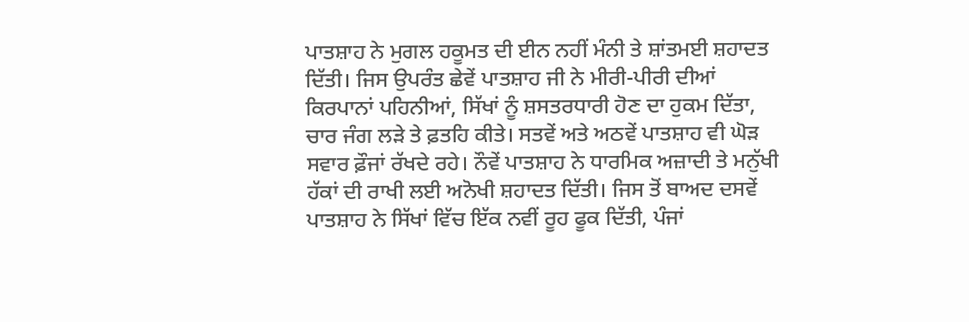ਪਾਤਸ਼ਾਹ ਨੇ ਮੁਗਲ ਹਕੂਮਤ ਦੀ ਈਨ ਨਹੀਂ ਮੰਨੀ ਤੇ ਸ਼ਾਂਤਮਈ ਸ਼ਹਾਦਤ ਦਿੱਤੀ। ਜਿਸ ਉਪਰੰਤ ਛੇਵੇਂ ਪਾਤਸ਼ਾਹ ਜੀ ਨੇ ਮੀਰੀ-ਪੀਰੀ ਦੀਆਂ ਕਿਰਪਾਨਾਂ ਪਹਿਨੀਆਂ, ਸਿੱਖਾਂ ਨੂੰ ਸ਼ਸਤਰਧਾਰੀ ਹੋਣ ਦਾ ਹੁਕਮ ਦਿੱਤਾ, ਚਾਰ ਜੰਗ ਲੜੇ ਤੇ ਫ਼ਤਹਿ ਕੀਤੇ। ਸਤਵੇਂ ਅਤੇ ਅਠਵੇਂ ਪਾਤਸ਼ਾਹ ਵੀ ਘੋੜ ਸਵਾਰ ਫ਼ੌਜਾਂ ਰੱਖਦੇ ਰਹੇ। ਨੌਵੇਂ ਪਾਤਸ਼ਾਹ ਨੇ ਧਾਰਮਿਕ ਅਜ਼ਾਦੀ ਤੇ ਮਨੁੱਖੀ ਹੱਕਾਂ ਦੀ ਰਾਖੀ ਲਈ ਅਨੋਖੀ ਸ਼ਹਾਦਤ ਦਿੱਤੀ। ਜਿਸ ਤੋਂ ਬਾਅਦ ਦਸਵੇਂ ਪਾਤਸ਼ਾਹ ਨੇ ਸਿੱਖਾਂ ਵਿੱਚ ਇੱਕ ਨਵੀਂ ਰੂਹ ਫੂਕ ਦਿੱਤੀ, ਪੰਜਾਂ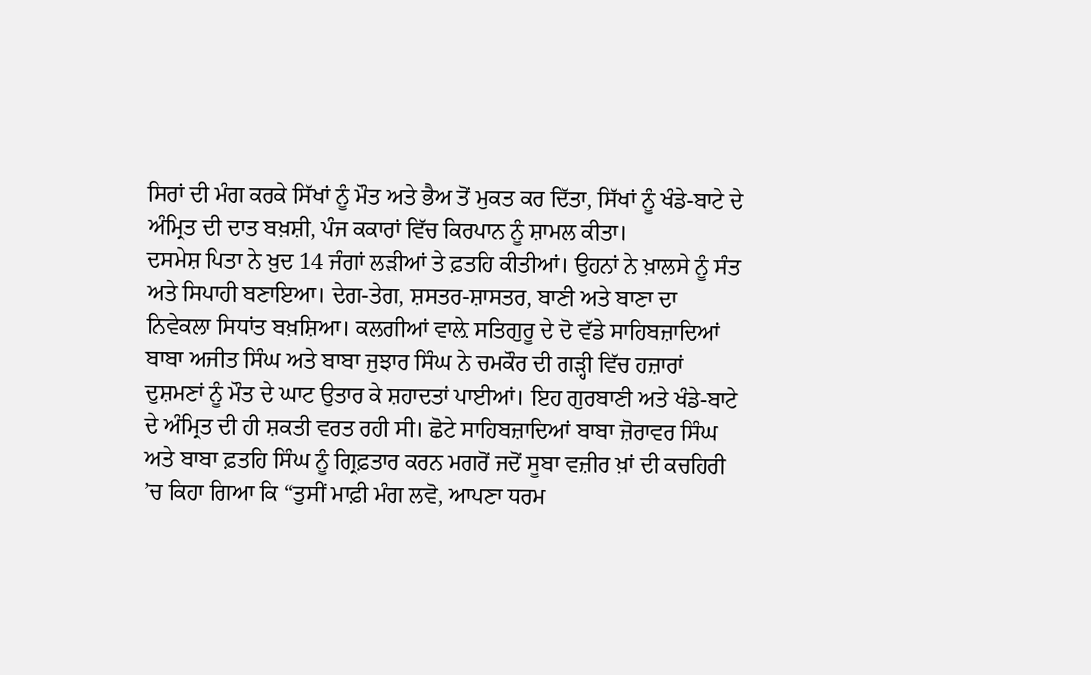ਸਿਰਾਂ ਦੀ ਮੰਗ ਕਰਕੇ ਸਿੱਖਾਂ ਨੂੰ ਮੌਤ ਅਤੇ ਭੈਅ ਤੋਂ ਮੁਕਤ ਕਰ ਦਿੱਤਾ, ਸਿੱਖਾਂ ਨੂੰ ਖੰਡੇ-ਬਾਟੇ ਦੇ ਅੰਮ੍ਰਿਤ ਦੀ ਦਾਤ ਬਖ਼ਸ਼ੀ, ਪੰਜ ਕਕਾਰਾਂ ਵਿੱਚ ਕਿਰਪਾਨ ਨੂੰ ਸ਼ਾਮਲ ਕੀਤਾ।
ਦਸਮੇਸ਼ ਪਿਤਾ ਨੇ ਖ਼ੁਦ 14 ਜੰਗਾਂ ਲੜੀਆਂ ਤੇ ਫ਼ਤਹਿ ਕੀਤੀਆਂ। ਉਹਨਾਂ ਨੇ ਖ਼ਾਲਸੇ ਨੂੰ ਸੰਤ ਅਤੇ ਸਿਪਾਹੀ ਬਣਾਇਆ। ਦੇਗ-ਤੇਗ, ਸ਼ਸਤਰ-ਸ਼ਾਸਤਰ, ਬਾਣੀ ਅਤੇ ਬਾਣਾ ਦਾ ਨਿਵੇਕਲਾ ਸਿਧਾਂਤ ਬਖ਼ਸ਼ਿਆ। ਕਲਗੀਆਂ ਵਾਲ਼ੇ ਸਤਿਗੁਰੂ ਦੇ ਦੋ ਵੱਡੇ ਸਾਹਿਬਜ਼ਾਦਿਆਂ ਬਾਬਾ ਅਜੀਤ ਸਿੰਘ ਅਤੇ ਬਾਬਾ ਜੁਝਾਰ ਸਿੰਘ ਨੇ ਚਮਕੌਰ ਦੀ ਗੜ੍ਹੀ ਵਿੱਚ ਹਜ਼ਾਰਾਂ ਦੁਸ਼ਮਣਾਂ ਨੂੰ ਮੌਤ ਦੇ ਘਾਟ ਉਤਾਰ ਕੇ ਸ਼ਹਾਦਤਾਂ ਪਾਈਆਂ। ਇਹ ਗੁਰਬਾਣੀ ਅਤੇ ਖੰਡੇ-ਬਾਟੇ ਦੇ ਅੰਮ੍ਰਿਤ ਦੀ ਹੀ ਸ਼ਕਤੀ ਵਰਤ ਰਹੀ ਸੀ। ਛੋਟੇ ਸਾਹਿਬਜ਼ਾਦਿਆਂ ਬਾਬਾ ਜ਼ੋਰਾਵਰ ਸਿੰਘ ਅਤੇ ਬਾਬਾ ਫ਼ਤਹਿ ਸਿੰਘ ਨੂੰ ਗ੍ਰਿਫ਼ਤਾਰ ਕਰਨ ਮਗਰੋਂ ਜਦੋਂ ਸੂਬਾ ਵਜ਼ੀਰ ਖ਼ਾਂ ਦੀ ਕਚਹਿਰੀ ’ਚ ਕਿਹਾ ਗਿਆ ਕਿ “ਤੁਸੀਂ ਮਾਫ਼ੀ ਮੰਗ ਲਵੋ, ਆਪਣਾ ਧਰਮ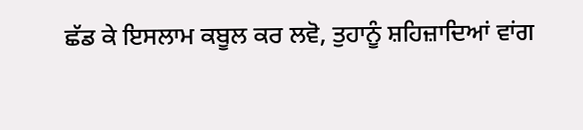ਛੱਡ ਕੇ ਇਸਲਾਮ ਕਬੂਲ ਕਰ ਲਵੋ, ਤੁਹਾਨੂੰ ਸ਼ਹਿਜ਼ਾਦਿਆਂ ਵਾਂਗ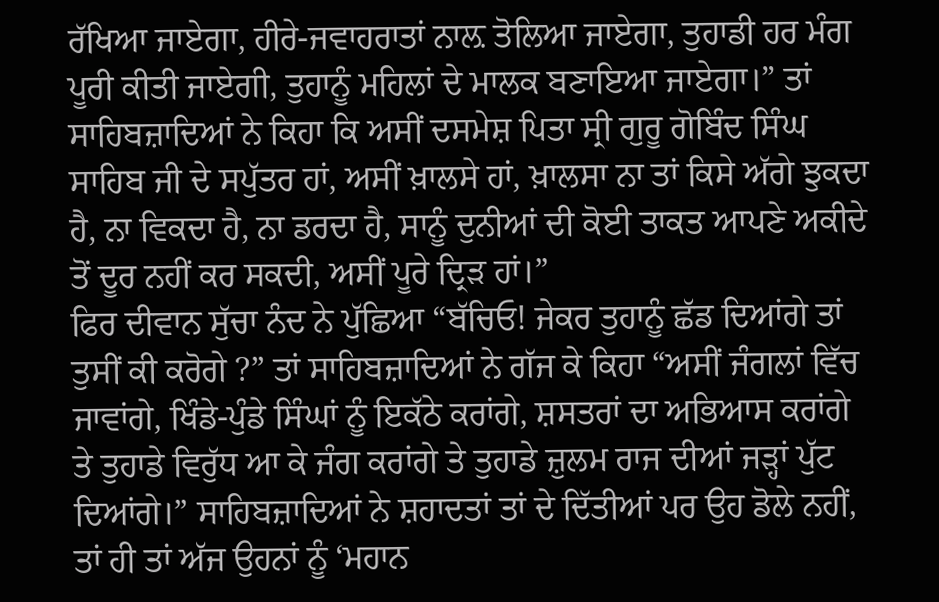ਰੱਖਿਆ ਜਾਏਗਾ, ਹੀਰੇ-ਜਵਾਹਰਾਤਾਂ ਨਾਲ਼ ਤੋਲਿਆ ਜਾਏਗਾ, ਤੁਹਾਡੀ ਹਰ ਮੰਗ ਪੂਰੀ ਕੀਤੀ ਜਾਏਗੀ, ਤੁਹਾਨੂੰ ਮਹਿਲਾਂ ਦੇ ਮਾਲਕ ਬਣਾਇਆ ਜਾਏਗਾ।” ਤਾਂ ਸਾਹਿਬਜ਼ਾਦਿਆਂ ਨੇ ਕਿਹਾ ਕਿ ਅਸੀਂ ਦਸਮੇਸ਼ ਪਿਤਾ ਸ੍ਰੀ ਗੁਰੂ ਗੋਬਿੰਦ ਸਿੰਘ ਸਾਹਿਬ ਜੀ ਦੇ ਸਪੁੱਤਰ ਹਾਂ, ਅਸੀਂ ਖ਼ਾਲਸੇ ਹਾਂ, ਖ਼ਾਲਸਾ ਨਾ ਤਾਂ ਕਿਸੇ ਅੱਗੇ ਝੁਕਦਾ ਹੈ, ਨਾ ਵਿਕਦਾ ਹੈ, ਨਾ ਡਰਦਾ ਹੈ, ਸਾਨੂੰ ਦੁਨੀਆਂ ਦੀ ਕੋਈ ਤਾਕਤ ਆਪਣੇ ਅਕੀਦੇ ਤੋਂ ਦੂਰ ਨਹੀਂ ਕਰ ਸਕਦੀ, ਅਸੀਂ ਪੂਰੇ ਦ੍ਰਿੜ ਹਾਂ।”
ਫਿਰ ਦੀਵਾਨ ਸੁੱਚਾ ਨੰਦ ਨੇ ਪੁੱਛਿਆ “ਬੱਚਿਓ! ਜੇਕਰ ਤੁਹਾਨੂੰ ਛੱਡ ਦਿਆਂਗੇ ਤਾਂ ਤੁਸੀਂ ਕੀ ਕਰੋਗੇ ?” ਤਾਂ ਸਾਹਿਬਜ਼ਾਦਿਆਂ ਨੇ ਗੱਜ ਕੇ ਕਿਹਾ “ਅਸੀਂ ਜੰਗਲਾਂ ਵਿੱਚ ਜਾਵਾਂਗੇ, ਖਿੰਡੇ-ਪੁੰਡੇ ਸਿੰਘਾਂ ਨੂੰ ਇਕੱਠੇ ਕਰਾਂਗੇ, ਸ਼ਸਤਰਾਂ ਦਾ ਅਭਿਆਸ ਕਰਾਂਗੇ ਤੇ ਤੁਹਾਡੇ ਵਿਰੁੱਧ ਆ ਕੇ ਜੰਗ ਕਰਾਂਗੇ ਤੇ ਤੁਹਾਡੇ ਜ਼ੁਲਮ ਰਾਜ ਦੀਆਂ ਜੜ੍ਹਾਂ ਪੁੱਟ ਦਿਆਂਗੇ।” ਸਾਹਿਬਜ਼ਾਦਿਆਂ ਨੇ ਸ਼ਹਾਦਤਾਂ ਤਾਂ ਦੇ ਦਿੱਤੀਆਂ ਪਰ ਉਹ ਡੋਲੇ ਨਹੀਂ, ਤਾਂ ਹੀ ਤਾਂ ਅੱਜ ਉਹਨਾਂ ਨੂੰ ‘ਮਹਾਨ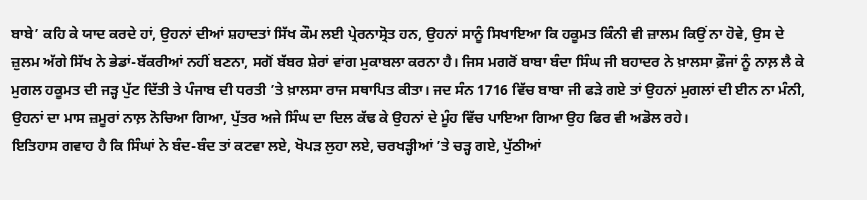ਬਾਬੇ’ ਕਹਿ ਕੇ ਯਾਦ ਕਰਦੇ ਹਾਂ, ਉਹਨਾਂ ਦੀਆਂ ਸ਼ਹਾਦਤਾਂ ਸਿੱਖ ਕੌਮ ਲਈ ਪ੍ਰੇਰਨਾਸ੍ਰੋਤ ਹਨ, ਉਹਨਾਂ ਸਾਨੂੰ ਸਿਖਾਇਆ ਕਿ ਹਕੂਮਤ ਕਿੰਨੀ ਵੀ ਜ਼ਾਲਮ ਕਿਉਂ ਨਾ ਹੋਵੇ, ਉਸ ਦੇ ਜ਼ੁਲਮ ਅੱਗੇ ਸਿੱਖ ਨੇ ਭੇਡਾਂ-ਬੱਕਰੀਆਂ ਨਹੀਂ ਬਣਨਾ, ਸਗੋਂ ਬੱਬਰ ਸ਼ੇਰਾਂ ਵਾਂਗ ਮੁਕਾਬਲਾ ਕਰਨਾ ਹੈ। ਜਿਸ ਮਗਰੋਂ ਬਾਬਾ ਬੰਦਾ ਸਿੰਘ ਜੀ ਬਹਾਦਰ ਨੇ ਖ਼ਾਲਸਾ ਫ਼ੌਜਾਂ ਨੂੰ ਨਾਲ਼ ਲੈ ਕੇ ਮੁਗਲ ਹਕੂਮਤ ਦੀ ਜੜ੍ਹ ਪੁੱਟ ਦਿੱਤੀ ਤੇ ਪੰਜਾਬ ਦੀ ਧਰਤੀ ’ਤੇ ਖ਼ਾਲਸਾ ਰਾਜ ਸਥਾਪਿਤ ਕੀਤਾ। ਜਦ ਸੰਨ 1716 ਵਿੱਚ ਬਾਬਾ ਜੀ ਫੜੇ ਗਏ ਤਾਂ ਉਹਨਾਂ ਮੁਗਲਾਂ ਦੀ ਈਨ ਨਾ ਮੰਨੀ, ਉਹਨਾਂ ਦਾ ਮਾਸ ਜ਼ਮੂਰਾਂ ਨਾਲ਼ ਨੋਚਿਆ ਗਿਆ, ਪੁੱਤਰ ਅਜੇ ਸਿੰਘ ਦਾ ਦਿਲ ਕੱਢ ਕੇ ਉਹਨਾਂ ਦੇ ਮੂੰਹ ਵਿੱਚ ਪਾਇਆ ਗਿਆ ਉਹ ਫਿਰ ਵੀ ਅਡੋਲ ਰਹੇ।
ਇਤਿਹਾਸ ਗਵਾਹ ਹੈ ਕਿ ਸਿੰਘਾਂ ਨੇ ਬੰਦ-ਬੰਦ ਤਾਂ ਕਟਵਾ ਲਏ, ਖੋਪੜ ਲੁਹਾ ਲਏ, ਚਰਖੜ੍ਹੀਆਂ ’ਤੇ ਚੜ੍ਹ ਗਏ, ਪੁੱਠੀਆਂ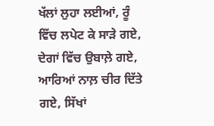ਖੱਲਾਂ ਲੁਹਾ ਲਈਆਂ, ਰੂੰ ਵਿੱਚ ਲਪੇਟ ਕੇ ਸਾੜੇ ਗਏ, ਦੇਗਾਂ ਵਿੱਚ ਉਬਾਲ਼ੇ ਗਏ, ਆਰਿਆਂ ਨਾਲ਼ ਚੀਰ ਦਿੱਤੇ ਗਏ, ਸਿੱਖਾਂ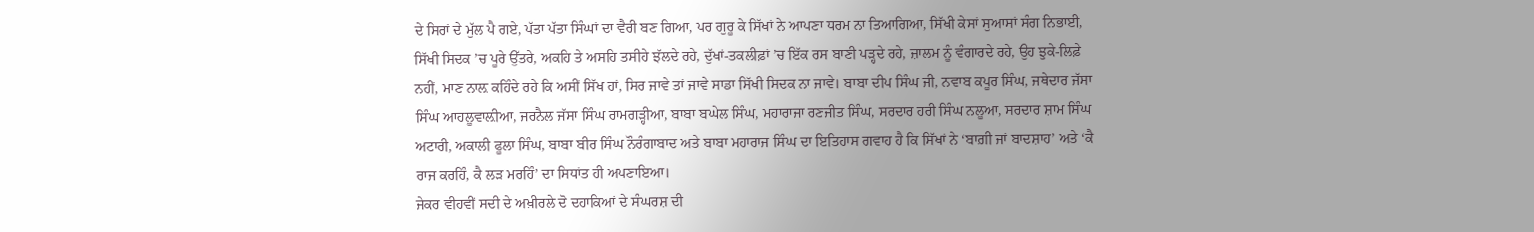ਦੇ ਸਿਰਾਂ ਦੇ ਮੁੱਲ ਪੈ ਗਏ, ਪੱਤਾ ਪੱਤਾ ਸਿੰਘਾਂ ਦਾ ਵੈਰੀ ਬਣ ਗਿਆ, ਪਰ ਗੁਰੂ ਕੇ ਸਿੱਖਾਂ ਨੇ ਆਪਣਾ ਧਰਮ ਨਾ ਤਿਆਗਿਆ, ਸਿੱਖੀ ਕੇਸਾਂ ਸੁਆਸਾਂ ਸੰਗ ਨਿਭਾਈ, ਸਿੱਖੀ ਸਿਦਕ ’ਚ ਪੂਰੇ ਉੱਤਰੇ, ਅਕਹਿ ਤੇ ਅਸਹਿ ਤਸੀਹੇ ਝੱਲਦੇ ਰਹੇ, ਦੁੱਖਾਂ-ਤਕਲੀਫ਼ਾਂ ’ਚ ਇੱਕ ਰਸ ਬਾਣੀ ਪੜ੍ਹਦੇ ਰਹੇ, ਜ਼ਾਲਮ ਨੂੰ ਵੰਗਾਰਦੇ ਰਹੇ, ਉਹ ਝੁਕੇ-ਲਿਫ਼ੇ ਨਹੀਂ, ਮਾਣ ਨਾਲ਼ ਕਹਿੰਦੇ ਰਹੇ ਕਿ ਅਸੀਂ ਸਿੱਖ ਹਾਂ, ਸਿਰ ਜਾਵੇ ਤਾਂ ਜਾਵੇ ਸਾਡਾ ਸਿੱਖੀ ਸਿਦਕ ਨਾ ਜਾਵੇ। ਬਾਬਾ ਦੀਪ ਸਿੰਘ ਜੀ, ਨਵਾਬ ਕਪੂਰ ਸਿੰਘ, ਜਥੇਦਾਰ ਜੱਸਾ ਸਿੰਘ ਆਹਲੂਵਾਲ਼ੀਆ, ਜਰਨੈਲ ਜੱਸਾ ਸਿੰਘ ਰਾਮਗੜ੍ਹੀਆ, ਬਾਬਾ ਬਘੇਲ ਸਿੰਘ, ਮਹਾਰਾਜਾ ਰਣਜੀਤ ਸਿੰਘ, ਸਰਦਾਰ ਹਰੀ ਸਿੰਘ ਨਲੂਆ, ਸਰਦਾਰ ਸ਼ਾਮ ਸਿੰਘ ਅਟਾਰੀ, ਅਕਾਲੀ ਫੂਲਾ ਸਿੰਘ, ਬਾਬਾ ਬੀਰ ਸਿੰਘ ਨੌਰੰਗਾਬਾਦ ਅਤੇ ਬਾਬਾ ਮਹਾਰਾਜ ਸਿੰਘ ਦਾ ਇਤਿਹਾਸ ਗਵਾਹ ਹੈ ਕਿ ਸਿੱਖਾਂ ਨੇ ‘ਬਾਗ਼ੀ ਜਾਂ ਬਾਦਸ਼ਾਹ’ ਅਤੇ ‘ਕੈ ਰਾਜ ਕਰਹਿੰ, ਕੈ ਲੜ ਮਰਹਿੰ’ ਦਾ ਸਿਧਾਂਤ ਹੀ ਅਪਣਾਇਆ।
ਜੇਕਰ ਵੀਹਵੀਂ ਸਦੀ ਦੇ ਅਖ਼ੀਰਲੇ ਦੋ ਦਹਾਕਿਆਂ ਦੇ ਸੰਘਰਸ਼ ਦੀ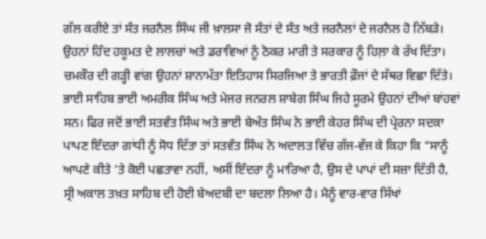ਗੱਲ ਕਰੀਏ ਤਾਂ ਸੰਤ ਜਰਨੈਲ ਸਿੰਘ ਜੀ ਖ਼ਾਲਸਾ ਜੋ ਸੰਤਾਂ ਦੇ ਸੰਤ ਅਤੇ ਜਰਨੈਲਾਂ ਦੇ ਜਰਨੈਲ ਹੋ ਨਿੱਬੜੇ। ਉਹਨਾਂ ਹਿੰਦ ਹਕੂਮਤ ਦੇ ਲਾਲਚਾਂ ਅਤੇ ਡਰਾਵਿਆਂ ਨੂੰ ਠੋਕਰ ਮਾਰੀ ਤੇ ਸਰਕਾਰ ਨੂੰ ਹਿਲ਼ਾ ਕੇ ਰੱਖ ਦਿੱਤਾ। ਚਮਕੌਰ ਦੀ ਗੜ੍ਹੀ ਵਾਂਗ ਉਹਨਾਂ ਸ਼ਾਨਾਮੱਤਾ ਇਤਿਹਾਸ ਸਿਰਜਿਆ ਤੇ ਭਾਰਤੀ ਫ਼ੌਜਾਂ ਦੇ ਸੱਥਰ ਵਿਛਾ ਦਿੱਤੇ। ਭਾਈ ਸਾਹਿਬ ਭਾਈ ਅਮਰੀਕ ਸਿੰਘ ਅਤੇ ਮੇਜਰ ਜਨਰਲ ਸ਼ਾਬੇਗ ਸਿੰਘ ਜਿਹੇ ਸੂਰਮੇ ਉਹਨਾਂ ਦੀਆਂ ਬਾਂਹਵਾਂ ਸਨ। ਫਿਰ ਜਦੋਂ ਭਾਈ ਸਤਵੰਤ ਸਿੰਘ ਅਤੇ ਭਾਈ ਬੇਅੰਤ ਸਿੰਘ ਨੇ ਭਾਈ ਕੇਹਰ ਸਿੰਘ ਦੀ ਪ੍ਰੇਰਨਾ ਸਦਕਾ ਪਾਪਣ ਇੰਦਰਾ ਗਾਂਧੀ ਨੂੰ ਸੋਧ ਦਿੱਤਾ ਤਾਂ ਸਤਵੰਤ ਸਿੰਘ ਨੇ ਅਦਾਲਤ ਵਿੱਚ ਗੱਜ-ਵੱਜ ਕੇ ਕਿਹਾ ਕਿ “ਸਾਨੂੰ ਆਪਣੇ ਕੀਤੇ ’ਤੇ ਕੋਈ ਪਛਤਾਵਾ ਨਹੀਂ, ਅਸੀਂ ਇੰਦਰਾ ਨੂੰ ਮਾਰਿਆ ਹੈ, ਉਸ ਦੇ ਪਾਪਾਂ ਦੀ ਸਜ਼ਾ ਦਿੱਤੀ ਹੈ, ਸ੍ਰੀ ਅਕਾਲ ਤਖ਼ਤ ਸਾਹਿਬ ਦੀ ਹੋਈ ਬੇਅਦਬੀ ਦਾ ਬਦਲਾ ਲਿਆ ਹੈ। ਮੈਨੂੰ ਵਾਰ-ਵਾਰ ਸਿੱਖਾਂ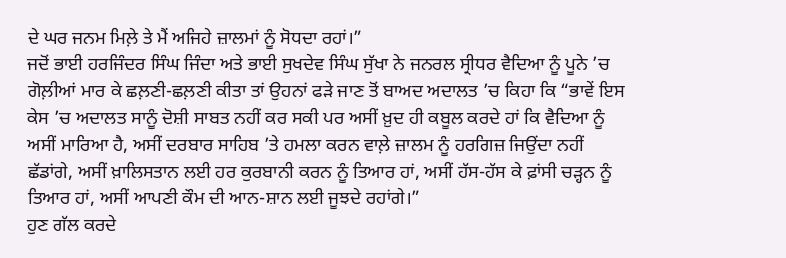ਦੇ ਘਰ ਜਨਮ ਮਿਲ਼ੇ ਤੇ ਮੈਂ ਅਜਿਹੇ ਜ਼ਾਲਮਾਂ ਨੂੰ ਸੋਧਦਾ ਰਹਾਂ।”
ਜਦੋਂ ਭਾਈ ਹਰਜਿੰਦਰ ਸਿੰਘ ਜਿੰਦਾ ਅਤੇ ਭਾਈ ਸੁਖਦੇਵ ਸਿੰਘ ਸੁੱਖਾ ਨੇ ਜਨਰਲ ਸ੍ਰੀਧਰ ਵੈਦਿਆ ਨੂੰ ਪੂਨੇ ’ਚ ਗੋਲ਼ੀਆਂ ਮਾਰ ਕੇ ਛਲ਼ਣੀ-ਛਲ਼ਣੀ ਕੀਤਾ ਤਾਂ ਉਹਨਾਂ ਫੜੇ ਜਾਣ ਤੋਂ ਬਾਅਦ ਅਦਾਲਤ ’ਚ ਕਿਹਾ ਕਿ “ਭਾਵੇਂ ਇਸ ਕੇਸ ’ਚ ਅਦਾਲਤ ਸਾਨੂੰ ਦੋਸ਼ੀ ਸਾਬਤ ਨਹੀਂ ਕਰ ਸਕੀ ਪਰ ਅਸੀਂ ਖ਼ੁਦ ਹੀ ਕਬੂਲ ਕਰਦੇ ਹਾਂ ਕਿ ਵੈਦਿਆ ਨੂੰ ਅਸੀਂ ਮਾਰਿਆ ਹੈ, ਅਸੀਂ ਦਰਬਾਰ ਸਾਹਿਬ ’ਤੇ ਹਮਲਾ ਕਰਨ ਵਾਲ਼ੇ ਜ਼ਾਲਮ ਨੂੰ ਹਰਗਿਜ਼ ਜਿਉਂਦਾ ਨਹੀਂ ਛੱਡਾਂਗੇ, ਅਸੀਂ ਖ਼ਾਲਿਸਤਾਨ ਲਈ ਹਰ ਕੁਰਬਾਨੀ ਕਰਨ ਨੂੰ ਤਿਆਰ ਹਾਂ, ਅਸੀਂ ਹੱਸ-ਹੱਸ ਕੇ ਫ਼ਾਂਸੀ ਚੜ੍ਹਨ ਨੂੰ ਤਿਆਰ ਹਾਂ, ਅਸੀਂ ਆਪਣੀ ਕੌਮ ਦੀ ਆਨ-ਸ਼ਾਨ ਲਈ ਜੂਝਦੇ ਰਹਾਂਗੇ।”
ਹੁਣ ਗੱਲ ਕਰਦੇ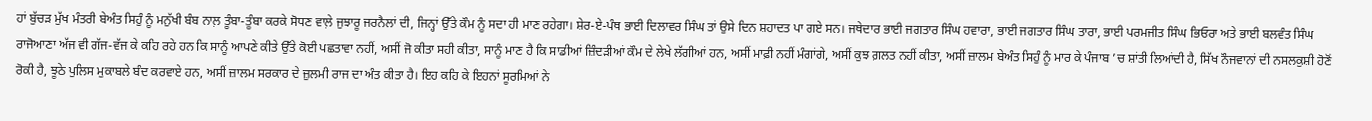ਹਾਂ ਬੁੱਚੜ ਮੁੱਖ ਮੰਤਰੀ ਬੇਅੰਤ ਸਿਹੁੰ ਨੂੰ ਮਨੁੱਖੀ ਬੰਬ ਨਾਲ਼ ਤੂੰਬਾ-ਤੂੰਬਾ ਕਰਕੇ ਸੋਧਣ ਵਾਲ਼ੇ ਜੁਝਾਰੂ ਜਰਨੈਲਾਂ ਦੀ, ਜਿਨ੍ਹਾਂ ਉੱਤੇ ਕੌਮ ਨੂੰ ਸਦਾ ਹੀ ਮਾਣ ਰਹੇਗਾ। ਸ਼ੇਰ-ਏ-ਪੰਥ ਭਾਈ ਦਿਲਾਵਰ ਸਿੰਘ ਤਾਂ ਉਸੇ ਦਿਨ ਸ਼ਹਾਦਤ ਪਾ ਗਏ ਸਨ। ਜਥੇਦਾਰ ਭਾਈ ਜਗਤਾਰ ਸਿੰਘ ਹਵਾਰਾ, ਭਾਈ ਜਗਤਾਰ ਸਿੰਘ ਤਾਰਾ, ਭਾਈ ਪਰਮਜੀਤ ਸਿੰਘ ਭਿਓਰਾ ਅਤੇ ਭਾਈ ਬਲਵੰਤ ਸਿੰਘ ਰਾਜੋਆਣਾ ਅੱਜ ਵੀ ਗੱਜ-ਵੱਜ ਕੇ ਕਹਿ ਰਹੇ ਹਨ ਕਿ ਸਾਨੂੰ ਆਪਣੇ ਕੀਤੇ ਉੱਤੇ ਕੋਈ ਪਛਤਾਵਾ ਨਹੀਂ, ਅਸੀਂ ਜੋ ਕੀਤਾ ਸਹੀ ਕੀਤਾ, ਸਾਨੂੰ ਮਾਣ ਹੈ ਕਿ ਸਾਡੀਆਂ ਜ਼ਿੰਦੜੀਆਂ ਕੌਮ ਦੇ ਲੇਖੇ ਲੱਗੀਆਂ ਹਨ, ਅਸੀਂ ਮਾਫ਼ੀ ਨਹੀਂ ਮੰਗਾਂਗੇ, ਅਸੀਂ ਕੁਝ ਗ਼ਲਤ ਨਹੀਂ ਕੀਤਾ, ਅਸੀਂ ਜ਼ਾਲਮ ਬੇਅੰਤ ਸਿਹੁੰ ਨੂੰ ਮਾਰ ਕੇ ਪੰਜਾਬ ’ਚ ਸ਼ਾਂਤੀ ਲਿਆਂਦੀ ਹੈ, ਸਿੱਖ ਨੌਜਵਾਨਾਂ ਦੀ ਨਸਲਕੁਸ਼ੀ ਹੋਣੋਂ ਰੋਕੀ ਹੈ, ਝੂਠੇ ਪੁਲਿਸ ਮੁਕਾਬਲੇ ਬੰਦ ਕਰਵਾਏ ਹਨ, ਅਸੀਂ ਜ਼ਾਲਮ ਸਰਕਾਰ ਦੇ ਜ਼ੁਲਮੀ ਰਾਜ ਦਾ ਅੰਤ ਕੀਤਾ ਹੈ। ਇਹ ਕਹਿ ਕੇ ਇਹਨਾਂ ਸੂਰਮਿਆਂ ਨੇ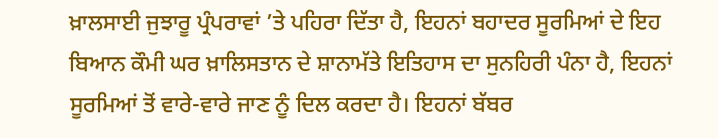ਖ਼ਾਲਸਾਈ ਜੁਝਾਰੂ ਪ੍ਰੰਪਰਾਵਾਂ ’ਤੇ ਪਹਿਰਾ ਦਿੱਤਾ ਹੈ, ਇਹਨਾਂ ਬਹਾਦਰ ਸੂਰਮਿਆਂ ਦੇ ਇਹ ਬਿਆਨ ਕੌਮੀ ਘਰ ਖ਼ਾਲਿਸਤਾਨ ਦੇ ਸ਼ਾਨਾਮੱਤੇ ਇਤਿਹਾਸ ਦਾ ਸੁਨਹਿਰੀ ਪੰਨਾ ਹੈ, ਇਹਨਾਂ ਸੂਰਮਿਆਂ ਤੋਂ ਵਾਰੇ-ਵਾਰੇ ਜਾਣ ਨੂੰ ਦਿਲ ਕਰਦਾ ਹੈ। ਇਹਨਾਂ ਬੱਬਰ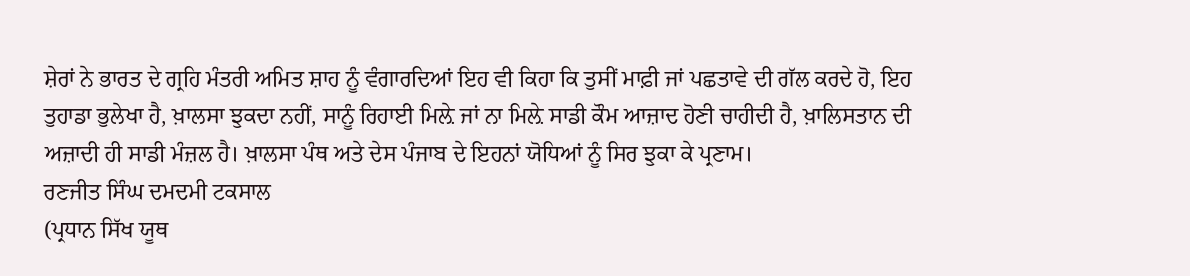ਸ਼ੇਰਾਂ ਨੇ ਭਾਰਤ ਦੇ ਗ੍ਰਹਿ ਮੰਤਰੀ ਅਮਿਤ ਸ਼ਾਹ ਨੂੰ ਵੰਗਾਰਦਿਆਂ ਇਹ ਵੀ ਕਿਹਾ ਕਿ ਤੁਸੀਂ ਮਾਫ਼ੀ ਜਾਂ ਪਛਤਾਵੇ ਦੀ ਗੱਲ ਕਰਦੇ ਹੋ, ਇਹ ਤੁਹਾਡਾ ਭੁਲੇਖਾ ਹੈ, ਖ਼ਾਲਸਾ ਝੁਕਦਾ ਨਹੀਂ, ਸਾਨੂੰ ਰਿਹਾਈ ਮਿਲ਼ੇ ਜਾਂ ਨਾ ਮਿਲ਼ੇ ਸਾਡੀ ਕੌਮ ਆਜ਼ਾਦ ਹੋਣੀ ਚਾਹੀਦੀ ਹੈ, ਖ਼ਾਲਿਸਤਾਨ ਦੀ ਅਜ਼ਾਦੀ ਹੀ ਸਾਡੀ ਮੰਜ਼ਲ ਹੈ। ਖ਼ਾਲਸਾ ਪੰਥ ਅਤੇ ਦੇਸ ਪੰਜਾਬ ਦੇ ਇਹਨਾਂ ਯੋਧਿਆਂ ਨੂੰ ਸਿਰ ਝੁਕਾ ਕੇ ਪ੍ਰਣਾਮ।
ਰਣਜੀਤ ਸਿੰਘ ਦਮਦਮੀ ਟਕਸਾਲ
(ਪ੍ਰਧਾਨ ਸਿੱਖ ਯੂਥ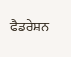ਫੈਡਰੇਸ਼ਨ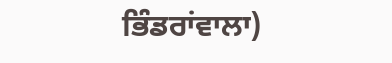ਭਿੰਡਰਾਂਵਾਲਾ)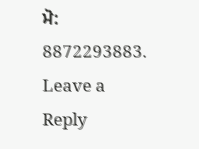ਮੋ: 8872293883.
Leave a Reply